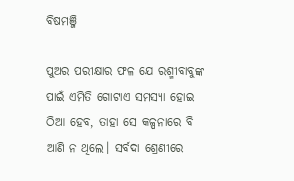ବିଷମଞ୍ଜି

ପୁଅର ପରୀକ୍ଷାର ଫଳ ଯେ ରଶ୍ମୀବାବୁଙ୍କ ପାଇଁ ଏମିତି ଗୋଟାଏ ସମସ୍ୟା ହୋଇ ଠିଆ ହେବ, ତାହା ସେ କଳ୍ପନାରେ ବି ଆଣି ନ ଥିଲେ। ସର୍ବଦା ଶ୍ରେଣୀରେ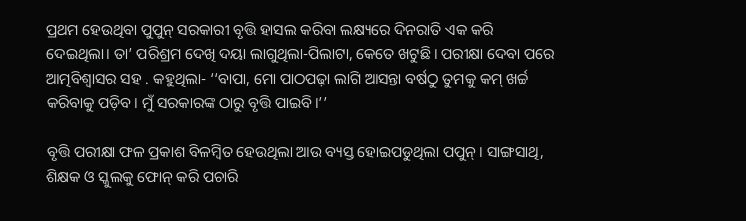ପ୍ରଥମ ହେଉଥିବା ପୁପୁନ୍ ସରକାରୀ ବୃତ୍ତି ହାସଲ କରିବା ଲକ୍ଷ୍ୟରେ ଦିନରାତି ଏକ କରି ଦେଇଥିଲା। ତା’ ପରିଶ୍ରମ ଦେଖି ଦୟା ଲାଗୁଥିଲା-ପିଲାଟା, କେତେ ଖଟୁଛି। ପରୀକ୍ଷା ଦେବା ପରେ ଆତ୍ମବିଶ୍ୱାସର ସହ . କହୁଥିଲା- ‘‘ବାପା, ମୋ ପାଠପଢ଼ା ଲାଗି ଆସନ୍ତା ବର୍ଷଠୁ ତୁମକୁ କମ୍ ଖର୍ଚ୍ଚ କରିବାକୁ ପଡ଼ିବ। ମୁଁ ସରକାରଙ୍କ ଠାରୁ ବୃତ୍ତି ପାଇବି।’’

ବୃତ୍ତି ପରୀକ୍ଷା ଫଳ ପ୍ରକାଶ ବିଳମ୍ବିତ ହେଉଥିଲା ଆଉ ବ୍ୟସ୍ତ ହୋଇପଡୁଥିଲା ପପୁନ୍। ସାଙ୍ଗସାଥି, ଶିକ୍ଷକ ଓ ସ୍କୁଲକୁ ଫୋନ୍ କରି ପଚାରି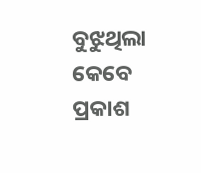ବୁଝୁଥିଲା କେବେ ପ୍ରକାଶ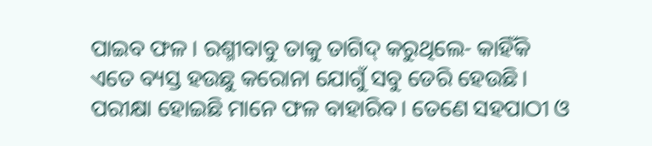ପାଇବ ଫଳ। ରଶ୍ମୀବାବୁ ତାକୁ ତାଗିଦ୍ କରୁଥିଲେ- କାହିଁକି ଏତେ ବ୍ୟସ୍ତ ହଉଛୁ କରୋନା ଯୋଗୁଁ ସବୁ ଡେରି ହେଉଛି। ପରୀକ୍ଷା ହୋଇଛି ମାନେ ଫଳ ବାହାରିବ। ତେଣେ ସହପାଠୀ ଓ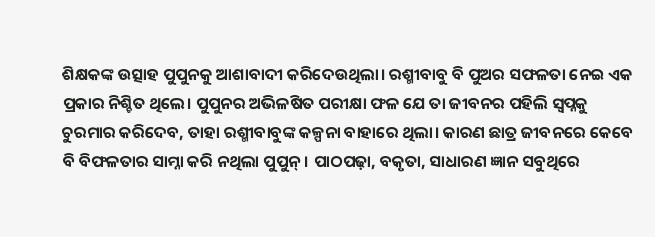ଶିକ୍ଷକଙ୍କ ଉତ୍ସାହ ପୁପୁନକୁ ଆଶାବାଦୀ କରିଦେଉଥିଲା। ରଶ୍ମୀବାବୁ ବି ପୁଅର ସଫଳତା ନେଇ ଏକ ପ୍ରକାର ନିଶ୍ଚିତ ଥିଲେ। ପୁପୁନର ଅଭିଳଷିତ ପରୀକ୍ଷା ଫଳ ଯେ ତା ଜୀବନର ପହିଲି ସ୍ୱପ୍ନକୁ ଚୁରମାର କରିଦେବ, ତାହା ରଶ୍ମୀବାବୁଙ୍କ କଳ୍ପନା ବାହାରେ ଥିଲା। କାରଣ ଛାତ୍ର ଜୀବନରେ କେବେ ବି ବିଫଳତାର ସାମ୍ନା କରି ନଥିଲା ପୁପୁନ୍। ପାଠପଢ଼ା, ବକୃତା, ସାଧାରଣ ଜ୍ଞାନ ସବୁଥିରେ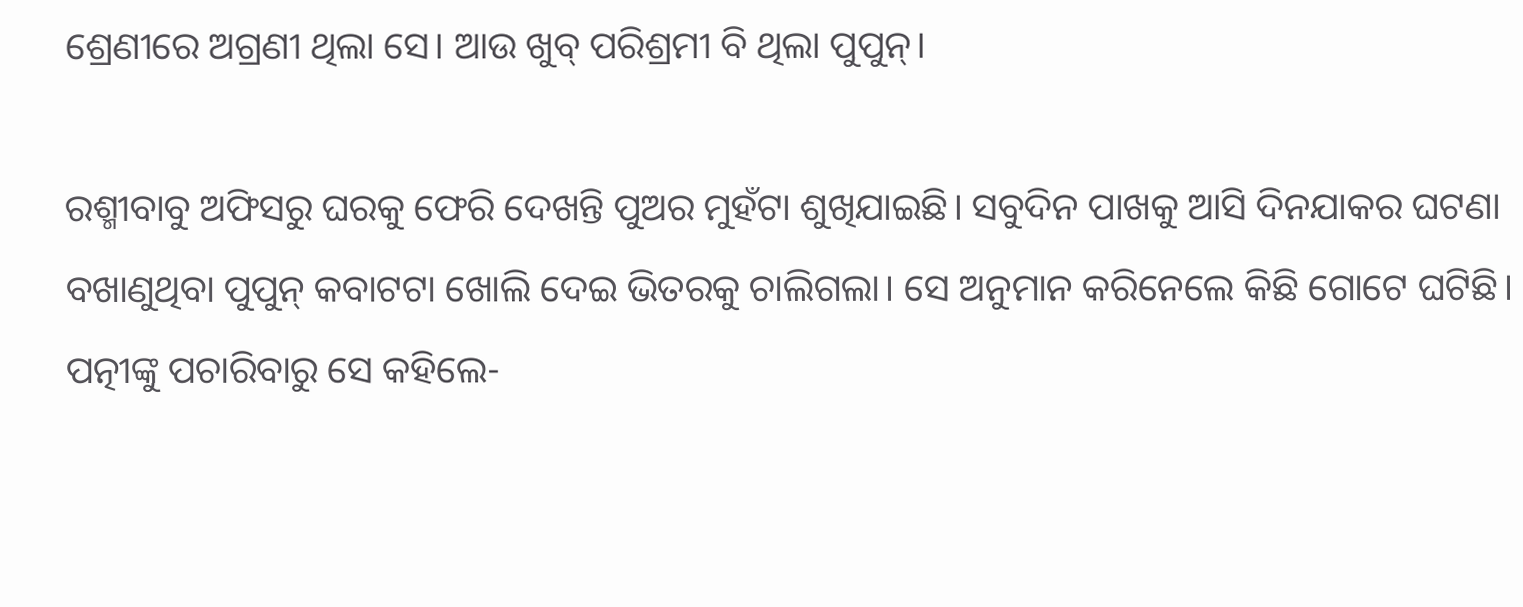ଶ୍ରେଣୀରେ ଅଗ୍ରଣୀ ଥିଲା ସେ। ଆଉ ଖୁବ୍ ପରିଶ୍ରମୀ ବି ଥିଲା ପୁପୁନ୍।

ରଶ୍ମୀବାବୁ ଅଫିସରୁ ଘରକୁ ଫେରି ଦେଖନ୍ତି ପୁଅର ମୁହଁଟା ଶୁଖିଯାଇଛି। ସବୁଦିନ ପାଖକୁ ଆସି ଦିନଯାକର ଘଟଣା ବଖାଣୁଥିବା ପୁପୁନ୍ କବାଟଟା ଖୋଲି ଦେଇ ଭିତରକୁ ଚାଲିଗଲା। ସେ ଅନୁମାନ କରିନେଲେ କିଛି ଗୋଟେ ଘଟିଛି। ପତ୍ନୀଙ୍କୁ ପଚାରିବାରୁ ସେ କହିଲେ-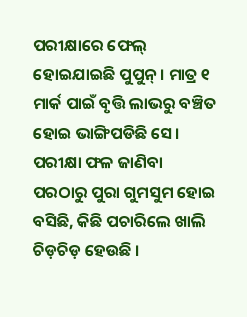ପରୀକ୍ଷାରେ ଫେଲ୍ ହୋଇଯାଇଛି ପୁପୁନ୍। ମାତ୍ର ୧ ମାର୍କ ପାଇଁ ବୃତ୍ତି ଲାଭରୁ ବଞ୍ଚିତ ହୋଇ ଭାଙ୍ଗିପଡିଛି ସେ। ପରୀକ୍ଷା ଫଳ ଜାଣିବା ପରଠାରୁ ପୁରା ଗୁମସୁମ ହୋଇ ବସିଛି, କିଛି ପଚାରିଲେ ଖାଲି ଚିଡ଼ଚିଡ଼ ହେଉଛି ।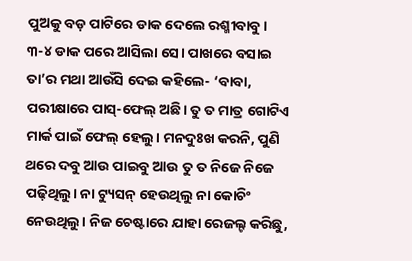ପୁଅକୁ ବଡ଼ ପାଟିରେ ଡାକ ଦେଲେ ରଶ୍ମୀବାବୁ। ୩-୪ ଡାକ ପରେ ଆସିଲା ସେ। ପାଖରେ ବସାଇ ତା’ର ମଥା ଆଉଁସି ଦେଇ କହିଲେ- ‘ବାବା, ପରୀକ୍ଷାରେ ପାସ୍-ଫେଲ୍ ଅଛି। ତୁ ତ ମାତ୍ର ଗୋଟିଏ ମାର୍କ ପାଇଁ ଫେଲ୍ ହେଲୁ। ମନଦୁଃଖ କରନି, ପୁଣି ଥରେ ଦବୁ ଆଉ ପାଇବୁ ଆଉ ତୁ ତ ନିଜେ ନିଜେ ପଢ଼ିଥିଲୁ। ନା ଟ୍ୟୁସନ୍ ହେଉଥିଲୁ ନା କୋଚିଂ ନେଉଥିଲୁ। ନିଜ ଚେଷ୍ଟାରେ ଯାହା ରେଜଲ୍ଟ କରିଛୁ,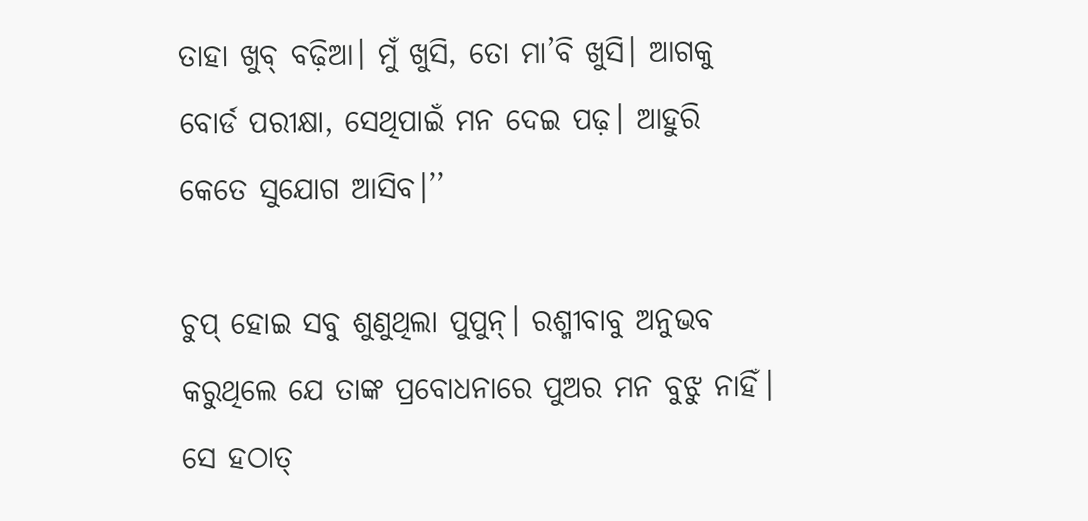ତାହା ଖୁବ୍ ବଢ଼ିଆ। ମୁଁ ଖୁସି, ତୋ ମା’ବି ଖୁସି। ଆଗକୁ ବୋର୍ଡ ପରୀକ୍ଷା, ସେଥିପାଇଁ ମନ ଦେଇ ପଢ଼। ଆହୁରି କେତେ ସୁଯୋଗ ଆସିବ।’’

ଚୁପ୍ ହୋଇ ସବୁ ଶୁଣୁଥିଲା ପୁପୁନ୍। ରଶ୍ମୀବାବୁ ଅନୁଭବ କରୁଥିଲେ ଯେ ତାଙ୍କ ପ୍ରବୋଧନାରେ ପୁଅର ମନ ବୁଝୁ ନାହିଁ। ସେ ହଠାତ୍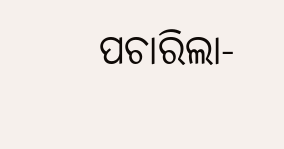ପଚାରିଲା-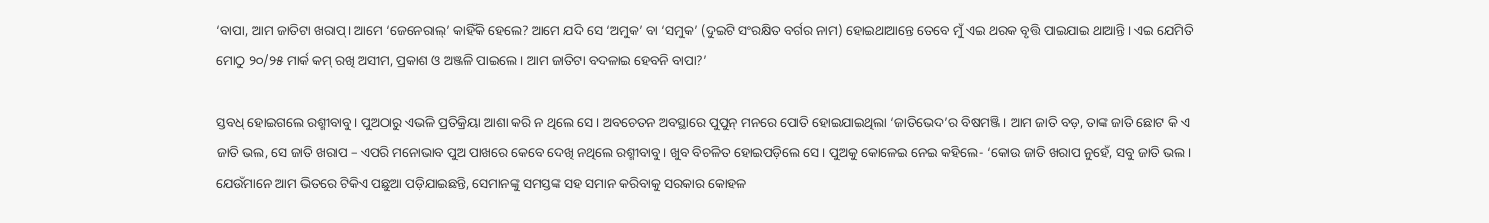‘ବାପା, ଆମ ଜାତିଟା ଖରାପ୍। ଆମେ ‘ଜେନେରାଲ୍’ କାହିଁକି ହେଲେ? ଆମେ ଯଦି ସେ ‘ଅମୁକ’ ବା ‘ସମୁକ’ (ଦୁଇଟି ସଂରକ୍ଷିତ ବର୍ଗର ନାମ) ହୋଇଥାଆନ୍ତେ ତେବେ ମୁଁ ଏଇ ଥରକ ବୃତ୍ତି ପାଇଯାଇ ଥାଆନ୍ତି। ଏଇ ଯେମିତି ମୋଠୁ ୨୦/୨୫ ମାର୍କ କମ୍ ରଖି ଅସୀମ, ପ୍ରକାଶ ଓ ଅଞ୍ଜଳି ପାଇଲେ। ଆମ ଜାତିଟା ବଦଳାଇ ହେବନି ବାପା?’

ସ୍ତବଧ୍ ହୋଇଗଲେ ରଶ୍ମୀବାବୁ। ପୁଅଠାରୁ ଏଭଳି ପ୍ରତିକ୍ରିୟା ଆଶା କରି ନ ଥିଲେ ସେ। ଅବଚେତନ ଅବସ୍ଥାରେ ପୁପୁନ୍ ମନରେ ପୋତି ହୋଇଯାଇଥିଲା ‘ଜାତିଭେଦ’ର ବିଷମଞ୍ଜି। ଆମ ଜାତି ବଡ଼, ତାଙ୍କ ଜାତି ଛୋଟ କି ଏ ଜାତି ଭଲ, ସେ ଜାତି ଖରାପ – ଏପରି ମନୋଭାବ ପୁଅ ପାଖରେ କେବେ ଦେଖି ନଥିଲେ ରଶ୍ମୀବାବୁ। ଖୁବ ବିଚଳିତ ହୋଇପଡ଼ିଲେ ସେ। ପୁଅକୁ କୋଳେଇ ନେଇ କହିଲେ- ‘କୋଉ ଜାତି ଖରାପ ନୁହେଁ, ସବୁ ଜାତି ଭଲ। ଯେଉଁମାନେ ଆମ ଭିତରେ ଟିକିଏ ପଛୁଆ ପଡ଼ିଯାଇଛନ୍ତି, ସେମାନଙ୍କୁ ସମସ୍ତଙ୍କ ସହ ସମାନ କରିବାକୁ ସରକାର କୋହଳ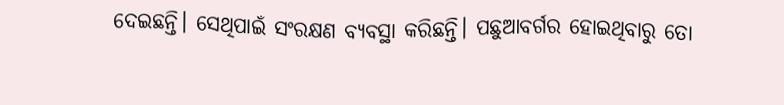ଦେଇଛନ୍ତି। ସେଥିପାଇଁ ସଂରକ୍ଷଣ ବ୍ୟବସ୍ଥା କରିଛନ୍ତି। ପଛୁଆବର୍ଗର ହୋଇଥିବାରୁ ତୋ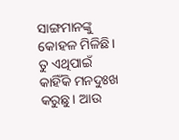ସାଙ୍ଗମାନଙ୍କୁ କୋହଳ ମିଳିଛି। ତୁ ଏଥିପାଇଁ କାହିଁକି ମନଦୁଃଖ କରୁଛୁ। ଆଉ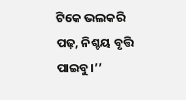ଟିକେ ଭଲକରି ପଢ଼, ନିଶ୍ଚୟ ବୃତ୍ତି ପାଇବୁ।’’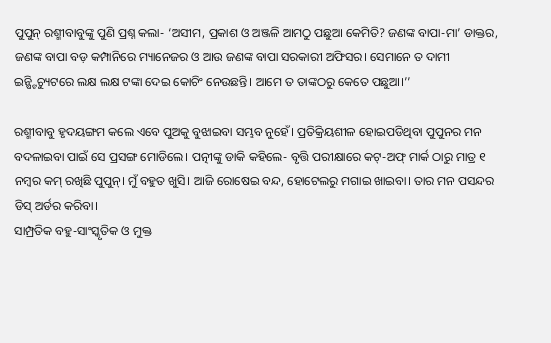ପୁପୁନ୍ ରଶ୍ମୀବାବୁଙ୍କୁ ପୁଣି ପ୍ରଶ୍ନ କଲା- ‘ଅସୀମ, ପ୍ରକାଶ ଓ ଅଞ୍ଜଳି ଆମଠୁ ପଛୁଆ କେମିତି? ଜଣଙ୍କ ବାପା-ମା’ ଡାକ୍ତର, ଜଣଙ୍କ ବାପା ବଡ଼ କମ୍ପାନିରେ ମ୍ୟାନେଜର ଓ ଆଉ ଜଣଙ୍କ ବାପା ସରକାରୀ ଅଫିସର। ସେମାନେ ତ ଦାମୀ ଇନ୍ଷ୍ଟିଚ୍ୟୁଟରେ ଲକ୍ଷ ଲକ୍ଷ ଟଙ୍କା ଦେଇ କୋଚିଂ ନେଉଛନ୍ତି। ଆମେ ତ ତାଙ୍କଠରୁ କେତେ ପଛୁଆ।’’

ରଶ୍ମୀବାବୁ ହୃଦୟଙ୍ଗମ କଲେ ଏବେ ପୁଅକୁ ବୁଝାଇବା ସମ୍ଭବ ନୁହେଁ। ପ୍ରତିକ୍ରିୟଶୀଳ ହୋଇପଡିଥିବା ପୁପୁନର ମନ ବଦଳାଇବା ପାଇଁ ସେ ପ୍ରସଙ୍ଗ ମୋଡିଲେ। ପତ୍ନୀଙ୍କୁ ଡାକି କହିଲେ- ବୃତ୍ତି ପରୀକ୍ଷାରେ କଟ୍-ଅଫ୍ ମାର୍କ ଠାରୁ ମାତ୍ର ୧ ନମ୍ବର କମ୍ ରଖିଛି ପୁପୁନ୍। ମୁଁ ବହୁତ ଖୁସି। ଆଜି ରୋଷେଇ ବନ୍ଦ, ହୋଟେଲରୁ ମଗାଇ ଖାଇବା। ତାର ମନ ପସନ୍ଦର ଡିସ୍ ଅର୍ଡର କରିବା।
ସାମ୍ପ୍ରତିକ ବହୁ-ସାଂସ୍କୃତିକ ଓ ମୁକ୍ତ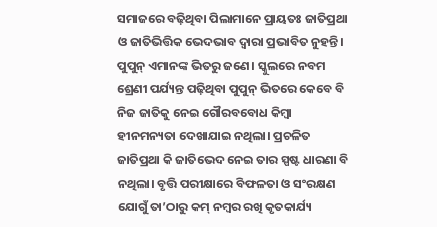ସମାଜରେ ବଢ଼ିଥିବା ପିଲାମାନେ ପ୍ରାୟତଃ ଜାତିପ୍ରଥା ଓ ଜାତିଭିତ୍ତିକ ଭେଦଭାବ ଦ୍ୱାରା ପ୍ରଭାବିତ ନୁହନ୍ତି। ପୁପୁନ୍ ଏମାନଙ୍କ ଭିତରୁ ଜଣେ। ସ୍କୁଲରେ ନବମ ଶ୍ରେଣୀ ପର୍ଯ୍ୟନ୍ତ ପଢ଼ିଥିବା ପୁପୁନ୍ ଭିତରେ କେବେ ବି ନିଜ ଜାତିକୁ ନେଇ ଗୌରବବୋଧ କିମ୍ବା ହୀନମନ୍ୟତା ଦେଖାଯାଇ ନଥିଲା। ପ୍ରଚଳିତ ଜାତିପ୍ରଥା କି ଜାତିଭେଦ ନେଇ ତାର ସ୍ପଷ୍ଟ ଧାରଣା ବି ନଥିଲା। ବୃତ୍ତି ପରୀକ୍ଷାରେ ବିଫଳତା ଓ ସଂରକ୍ଷଣ ଯୋଗୁଁ ତା’ଠାରୁ କମ୍ ନମ୍ବର ରଖି କୃତକାର୍ଯ୍ୟ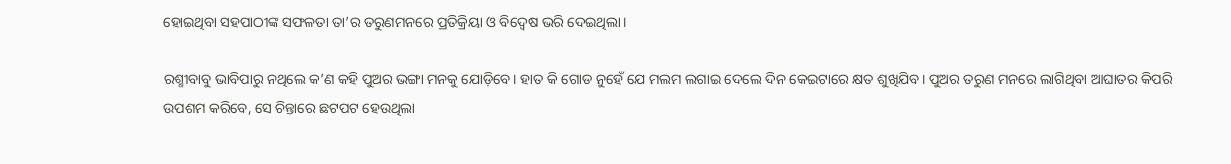ହୋଇଥିବା ସହପାଠୀଙ୍କ ସଫଳତା ତା’ର ତରୁଣମନରେ ପ୍ରତିକ୍ରିୟା ଓ ବିଦ୍ବେଷ ଭରି ଦେଇଥିଲା।

ରଶ୍ମୀବାବୁ ଭାବିପାରୁ ନଥିଲେ କ’ଣ କହି ପୁଅର ଭଙ୍ଗା ମନକୁ ଯୋଡ଼ିବେ। ହାତ କି ଗୋଡ ନୁହେଁ ଯେ ମଲମ ଲଗାଇ ଦେଲେ ଦିନ କେଇଟାରେ କ୍ଷତ ଶୁଖିଯିବ। ପୁଅର ତରୁଣ ମନରେ ଲାଗିଥିବା ଆଘାତର କିପରି ଉପଶମ କରିବେ, ସେ ଚିନ୍ତାରେ ଛଟପଟ ହେଉଥିଲା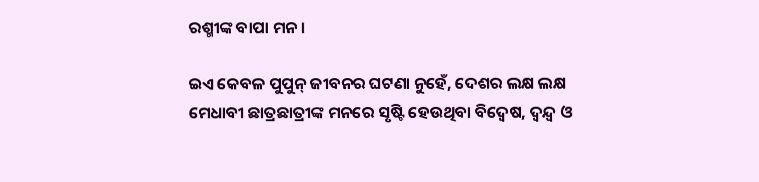ରଶ୍ମୀଙ୍କ ବାପା ମନ।

ଇଏ କେବଳ ପୁପୁନ୍ ଜୀବନର ଘଟଣା ନୁହେଁ, ଦେଶର ଲକ୍ଷ ଲକ୍ଷ ମେଧାବୀ ଛାତ୍ରଛାତ୍ରୀଙ୍କ ମନରେ ସୃଷ୍ଟି ହେଉଥିବା ବିଦ୍ବେଷ, ଦ୍ୱନ୍ଦ୍ୱ ଓ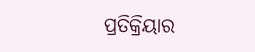ପ୍ରତିକ୍ରିୟାର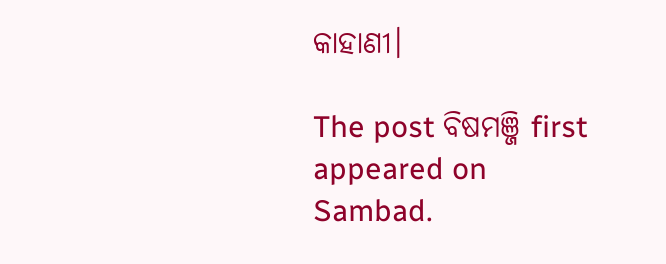କାହାଣୀ।

The post ବିଷମଞ୍ଜି first appeared on Sambad.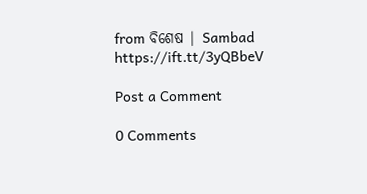from ବିଶେଷ | Sambad https://ift.tt/3yQBbeV

Post a Comment

0 Comments